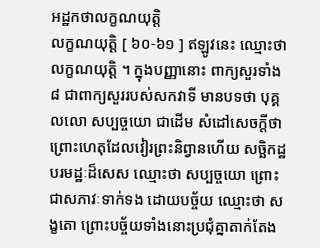អដ្ឋកថាលក្ខណយុត្តិ
លក្ខណយុត្តិ [ ៦០-៦១ ] ឥឡូវនេះ ឈ្មោះថា លក្ខណយុត្តិ ។ ក្នុងបញ្ញានោះ ពាក្យសួរទាំង ៨ ជាពាក្យសួររបស់សកវាទី មានបទថា បុគ្គលលោ សប្បច្ចយោ ជាដើម សំដៅសេចក្តីថា ព្រោះហេតុដែលវៀរព្រះនិព្វានហើយ សច្ឆិកដ្ឋបរមដ្ឋៈដ៏សេស ឈ្មោះថា សប្បច្ចយោ ព្រោះជាសភាវៈទាក់ទង ដោយបច្ច័យ ឈ្មោះថា សង្ខតោ ព្រោះបច្ច័យទាំងនោះប្រជុំគ្នាតាក់តែង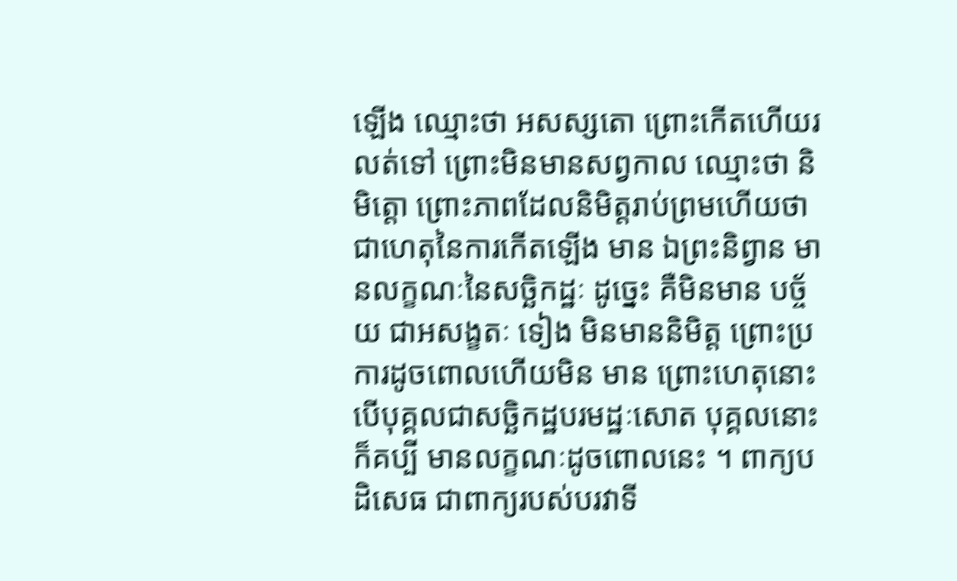ឡើង ឈ្មោះថា អសស្សតោ ព្រោះកើតហើយរលត់ទៅ ព្រោះមិនមានសព្វកាល ឈ្មោះថា និមិត្តោ ព្រោះភាពដែលនិមិត្តរាប់ព្រមហើយថា ជាហេតុនៃការកើតឡើង មាន ឯព្រះនិព្វាន មានលក្ខណៈនៃសច្ឆិកដ្ឋៈ ដូច្នេះ គឺមិនមាន បច្ច័យ ជាអសង្ខតៈ ទៀង មិនមាននិមិត្ត ព្រោះប្រការដូចពោលហើយមិន មាន ព្រោះហេតុនោះ បើបុគ្គលជាសច្ឆិកដ្ឋបរមដ្ឋៈសោត បុគ្គលនោះ ក៏គប្បី មានលក្ខណៈដូចពោលនេះ ។ ពាក្យបដិសេធ ជាពាក្យរបស់បរវាទី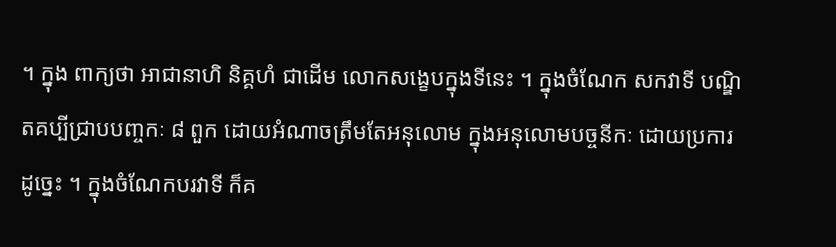។ ក្នុង ពាក្យថា អាជានាហិ និគ្គហំ ជាដើម លោកសង្ខេបក្នុងទីនេះ ។ ក្នុងចំណែក សកវាទី បណ្ឌិតគប្បីជ្រាបបញ្ចកៈ ៨ ពួក ដោយអំណាចត្រឹមតែអនុលោម ក្នុងអនុលោមបច្ចនីកៈ ដោយប្រការដូច្នេះ ។ ក្នុងចំណែកបរវាទី ក៏គ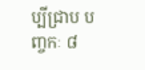ប្បីជ្រាប បញ្ចកៈ ៨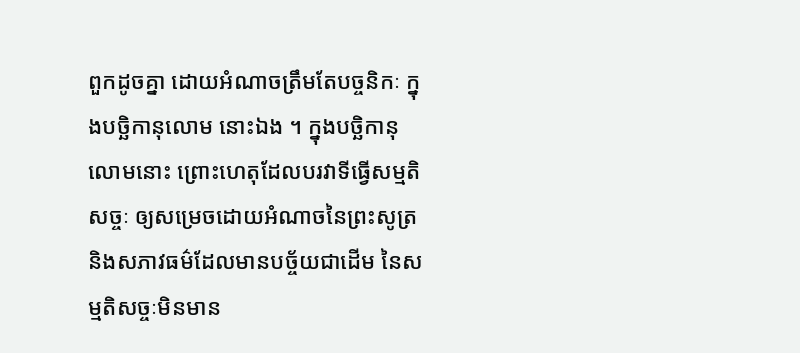ពួកដូចគ្នា ដោយអំណាចត្រឹមតែបច្ចនិកៈ ក្នុងបច្ឆិកានុលោម នោះឯង ។ ក្នុងបច្ឆិកានុលោមនោះ ព្រោះហេតុដែលបរវាទីធ្វើសម្មតិសច្ចៈ ឲ្យសម្រេចដោយអំណាចនៃព្រះសូត្រ និងសភាវធម៌ដែលមានបច្ច័យជាដើម នៃសម្មតិសច្ចៈមិនមាន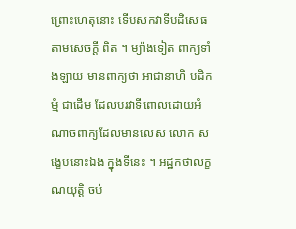ព្រោះហេតុនោះ ទើបសកវាទីបដិសេធតាមសេចក្តី ពិត ។ ម្យ៉ាងទៀត ពាក្យទាំងឡាយ មានពាក្យថា អាជានាហិ បដិកម្មំ ជាដើម ដែលបរវាទីពោលដោយអំណាចពាក្យដែលមានលេស លោក សង្ខេបនោះឯង ក្នុងទីនេះ ។ អដ្ឋកថាលក្ខណយុត្តិ ចប់